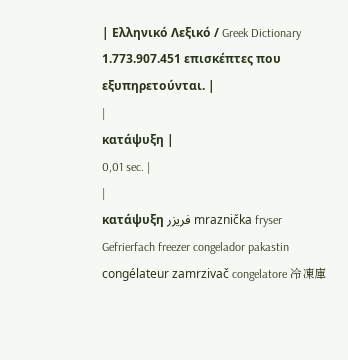| Ελληνικό Λεξικό / Greek Dictionary 1.773.907.451 επισκέπτες που εξυπηρετούνται. |
|
κατάψυξη |
0,01 sec. |
|
κατάψυξη فريزر mraznička fryser Gefrierfach freezer congelador pakastin congélateur zamrzivač congelatore 冷凍庫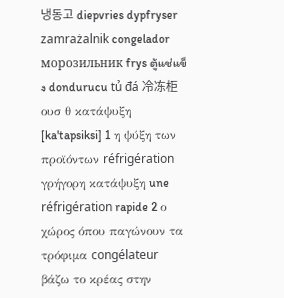냉동고 diepvries dypfryser zamrażalnik congelador морозильник frys ตู้แช่แข็ง dondurucu tủ đá 冷冻柜 ουσ θ κατάψυξη [ka'tapsiksi] 1 η ψύξη των προϊόντων réfrigération γρήγορη κατάψυξη une réfrigération rapide 2 ο χώρος όπου παγώνουν τα τρόφιμα congélateur βάζω το κρέας στην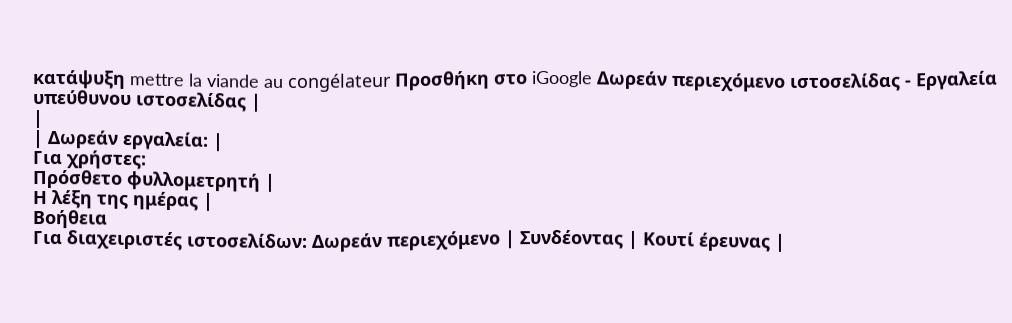κατάψυξη mettre la viande au congélateur Προσθήκη στο iGoogle Δωρεάν περιεχόμενο ιστοσελίδας - Εργαλεία υπεύθυνου ιστοσελίδας |
|
| Δωρεάν εργαλεία: |
Για χρήστες:
Πρόσθετο φυλλομετρητή |
Η λέξη της ημέρας |
Βοήθεια
Για διαχειριστές ιστοσελίδων: Δωρεάν περιεχόμενο | Συνδέοντας | Κουτί έρευνας |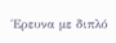Έρευνα με διπλό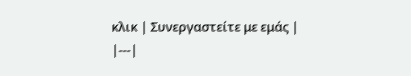κλικ | Συνεργαστείτε με εμάς |
|---|